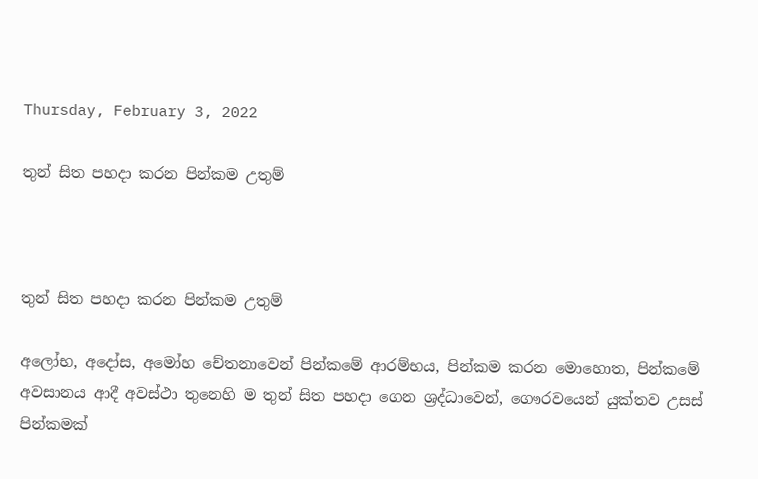Thursday, February 3, 2022

තුන් සිත පහදා කරන පින්කම උතුම්



තුන් සිත පහදා කරන පින්කම උතුම්

අලෝභ, අදෝස, අමෝහ චේතනාවෙන් පින්කමේ ආරම්භය, පින්කම කරන මොහොත, පින්කමේ අවසානය ආදී අවස්ථා තුනෙහි ම තුන් සිත පහදා ගෙන ශ්‍රද්ධාවෙන්, ගෞරවයෙන් යුක්තව උසස් පින්කමක්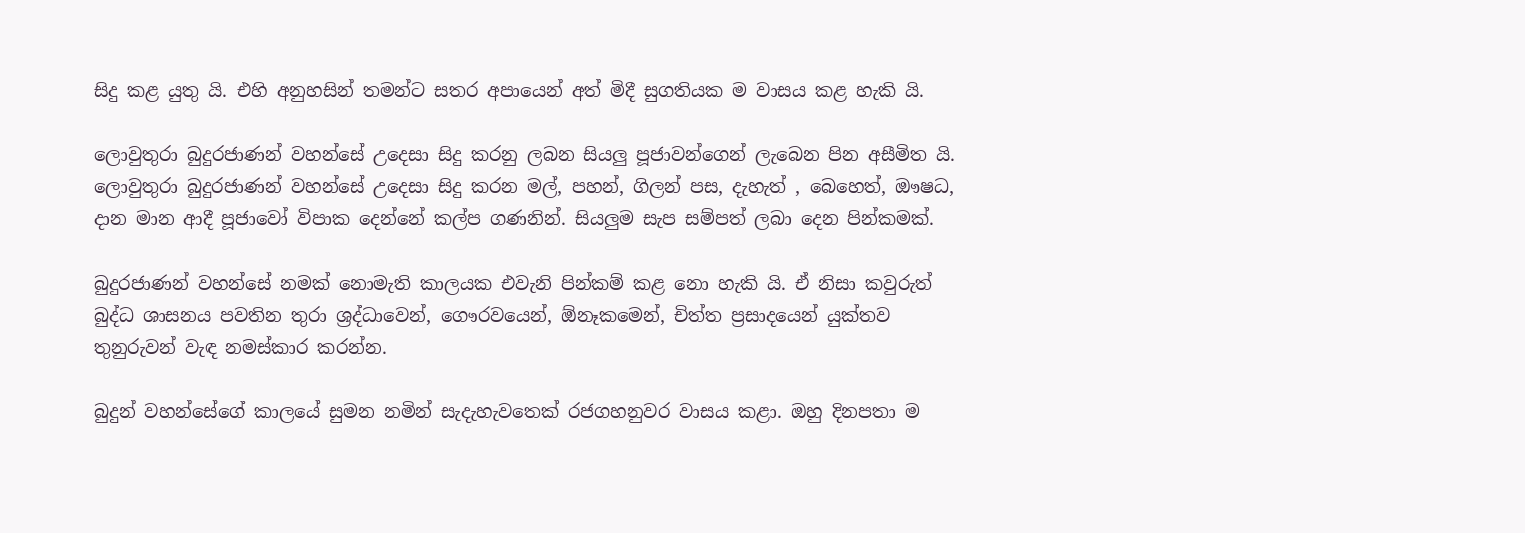සිදු කළ යුතු යි. එහි අනුහසින් තමන්ට සතර අපායෙන් අත් මිදී සුගතියක ම වාසය කළ හැකි යි.

ලොවුතුරා බුදුරජාණන් වහන්සේ උදෙසා සිදු කරනු ලබන සියලු පූජාවන්ගෙන් ලැබෙන පින අසීමිත යි. ලොවුතුරා බුදුරජාණන් වහන්සේ උදෙසා සිදු කරන මල්, පහන්, ගිලන් පස, දැහැත් , බෙහෙත්, ඖෂධ, දාන මාන ආදී පූජාවෝ විපාක දෙන්නේ කල්ප ගණනින්. සියලුම සැප සම්පත් ලබා දෙන පින්කමක්.

බුදුරජාණන් වහන්සේ නමක් නොමැති කාලයක එවැනි පින්කම් කළ නො හැකි යි. ඒ නිසා කවුරුත් බුද්ධ ශාසනය පවතින තුරා ශ්‍රද්ධාවෙන්, ගෞරවයෙන්, ඕනෑකමෙන්, චිත්ත ප්‍රසාදයෙන් යුක්තව තුනුරුවන් වැඳ නමස්කාර කරන්න.

බුදුන් වහන්සේගේ කාලයේ සුමන නමින් සැදැහැවතෙක් රජගහනුවර වාසය කළා. ඔහු දිනපතා ම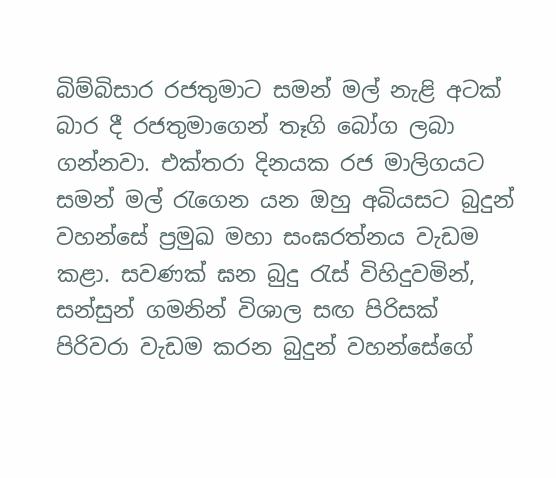බිම්බිසාර රජතුමාට සමන් මල් නැළි අටක් බාර දී රජතුමාගෙන් තෑගි බෝග ලබා ගන්නවා. එක්තරා දිනයක රජ මාලිගයට සමන් මල් රැගෙන යන ඔහු අබියසට බුදුන් වහන්සේ ප්‍රමුඛ මහා සංඝරත්නය වැඩම කළා. සවණක් ඝන බුදු රැස් විහිදුවමින්, සන්සුන් ගමනින් විශාල සඟ පිරිසක් පිරිවරා වැඩම කරන බුදුන් වහන්සේගේ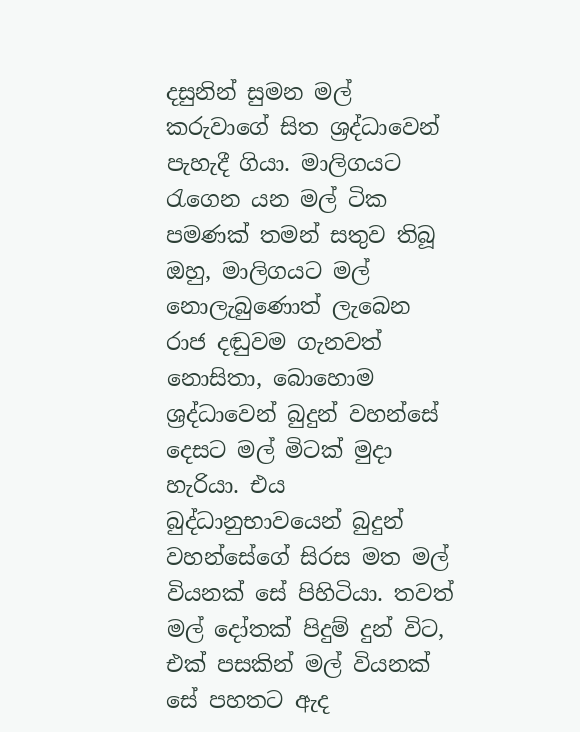දසුනින් සුමන මල් කරුවාගේ සිත ශ්‍රද්ධාවෙන් පැහැදී ගියා. මාලිගයට රැගෙන යන මල් ටික පමණක් තමන් සතුව තිබූ ඔහු, මාලිගයට මල් නොලැබුණොත් ලැබෙන රාජ දඬුවම ගැනවත් නොසිතා, බොහොම ශ්‍රද්ධාවෙන් බුදුන් වහන්සේ දෙසට මල් මිටක් මුදා හැරියා. එය බුද්ධානුභාවයෙන් බුදුන් වහන්සේගේ සිරස මත මල් වියනක් සේ පිහිටියා. තවත් මල් දෝතක් පිදුම් දුන් විට, එක් පසකින් මල් වියනක් සේ පහතට ඇද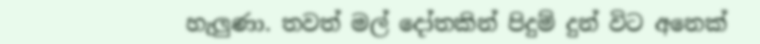හැලුණා. තවත් මල් දෝතකින් පිදුම් දුන් විට අනෙක්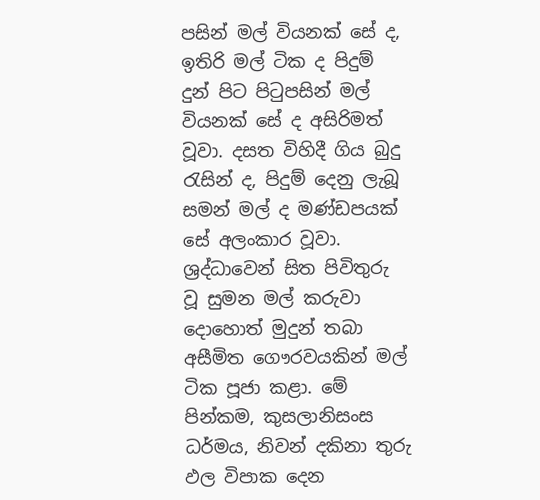පසින් මල් වියනක් සේ ද, ඉතිරි මල් ටික ද පිදුම් දුන් පිට පිටුපසින් මල් වියනක් සේ ද අසිරිමත් වූවා. දසත විහිදී ගිය බුදු රැසින් ද, පිදුම් දෙනු ලැබූ සමන් මල් ද මණ්ඩපයක් සේ අලංකාර වූවා. ශ්‍රද්ධාවෙන් සිත පිවිතුරු වූ සුමන මල් කරුවා දොහොත් මුදුන් තබා අසීමිත ගෞරවයකින් මල් ටික පූජා කළා. මේ පින්කම, කුසලානිසංස ධර්මය, නිවන් දකිනා තුරු ඵල විපාක දෙන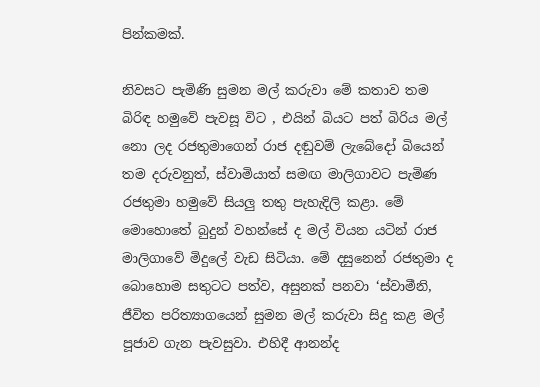පින්කමක්.

නිවසට පැමිණි සුමන මල් කරුවා මේ කතාව තම බිරිඳ හමුවේ පැවසූ විට , එයින් බියට පත් බිරිය මල් නො ලද රජතුමාගෙන් රාජ දඬුවම් ලැබේදෝ බියෙන් තම දරුවනුත්, ස්වාමියාත් සමඟ මාලිගාවට පැමිණ රජතුමා හමුවේ සියලු තතු පැහැදිලි කළා. මේ මොහොතේ බුදුන් වහන්සේ ද මල් වියන යටින් රාජ මාලිගාවේ මිදුලේ වැඩ සිටියා. මේ දසුනෙන් රජතුමා ද බොහොම සතුටට පත්ව, අසුනක් පනවා ‘ස්වාමීනි, ජීවිත පරිත්‍යාගයෙන් සුමන මල් කරුවා සිදු කළ මල් පූජාව ගැන පැවසුවා. එහිදී ආනන්ද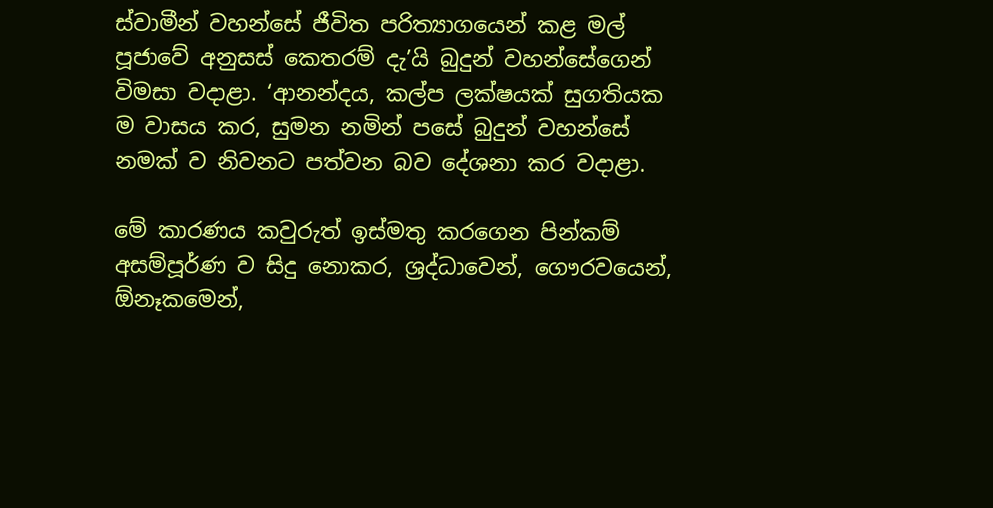ස්වාමීන් වහන්සේ ජීවිත පරිත්‍යාගයෙන් කළ මල් පූජාවේ අනුසස් කෙතරම් දැ’යි බුදුන් වහන්සේගෙන් විමසා වදාළා. ‘ආනන්දය, කල්ප ලක්ෂයක් සුගතියක ම වාසය කර, සුමන නමින් පසේ බුදුන් වහන්සේ නමක් ව නිවනට පත්වන බව දේශනා කර වදාළා.

මේ කාරණය කවුරුත් ඉස්මතු කරගෙන පින්කම් අසම්පූර්ණ ව සිදු නොකර, ශ්‍රද්ධාවෙන්, ගෞරවයෙන්, ඕනෑකමෙන්,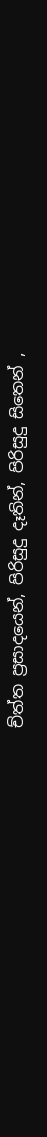ච්ත්ත ප්‍රසාදයෙන්, පිරිසුදු දෑතින්, පිරිසුදු සිතෙන් ,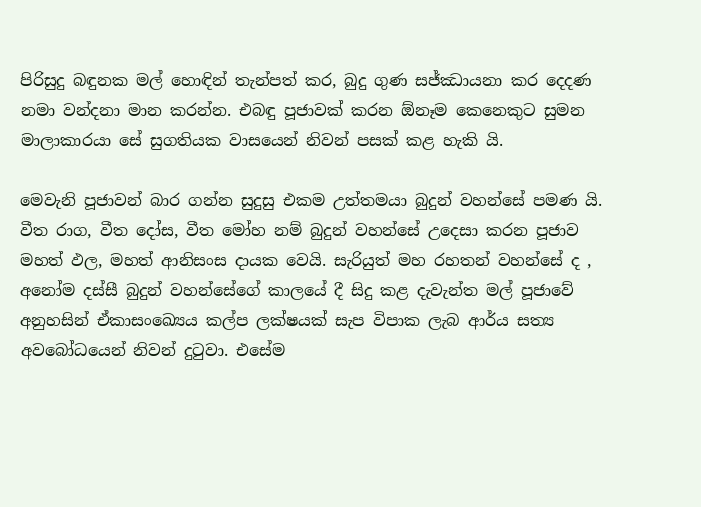පිරිසුදු බඳුනක මල් හොඳින් තැන්පත් කර, බුදු ගුණ සජ්ඣායනා කර දෙදණ නමා වන්දනා මාන කරන්න. එබඳු පූජාවක් කරන ඕනෑම කෙනෙකුට සුමන මාලාකාරයා සේ සුගතියක වාසයෙන් නිවන් පසක් කළ හැකි යි.

මෙවැනි පූජාවන් බාර ගන්න සුදුසු එකම උත්තමයා බුදුන් වහන්සේ පමණ යි. වීත රාග, වීත දෝස, වීත මෝහ නම් බුදුන් වහන්සේ උදෙසා කරන පූජාව මහත් ඵල, මහත් ආනිසංස දායක වෙයි. සැරියුත් මහ රහතන් වහන්සේ ද , අනෝම දස්සී බුදුන් වහන්සේගේ කාලයේ දී සිදු කළ දැවැන්ත මල් පූජාවේ අනුහසින් ඒකාසංඛ්‍යෙය කල්ප ලක්ෂයක් සැප විපාක ලැබ ආර්ය සත්‍ය අවබෝධයෙන් නිවන් දුටුවා. එසේම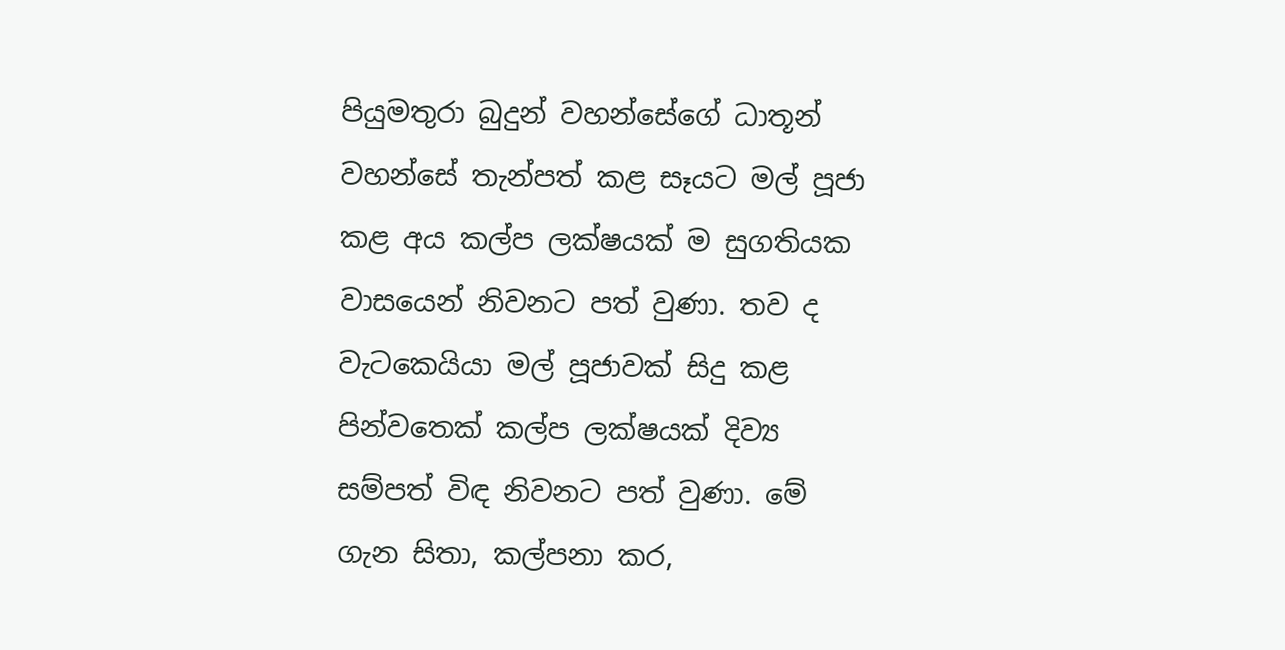පියුමතුරා බුදුන් වහන්සේගේ ධාතූන් වහන්සේ තැන්පත් කළ සෑයට මල් පූජා කළ අය කල්ප ලක්ෂයක් ම සුගතියක වාසයෙන් නිවනට පත් වුණා. තව ද වැටකෙයියා මල් පූජාවක් සිදු කළ පින්වතෙක් කල්ප ලක්ෂයක් දිව්‍ය සම්පත් විඳ නිවනට පත් වුණා. මේ ගැන සිතා, කල්පනා කර,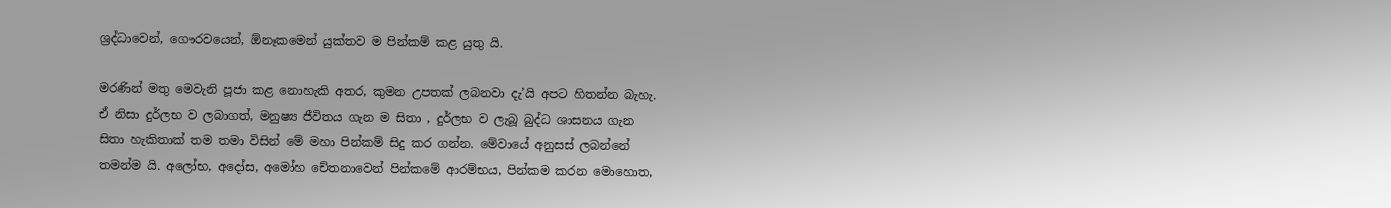ශ්‍රද්ධාවෙන්, ගෞරවයෙන්, ඕනෑකමෙන් යුක්තව ම පින්කම් කළ යුතු යි.

මරණින් මතු මෙවැනි පූජා කළ නොහැකි අතර, කුමන උපතක් ලබනවා දැ’යි අපට හිතන්න බැහැ. ඒ නිසා දුර්ලභ ව ලබාගත්, මනුෂ්‍ය ජීවිතය ගැන ම සිතා , දුර්ලභ ව ලැබූ බුද්ධ ශාසනය ගැන සිතා හැකිතාක් තම තමා විසින් මේ මහා පින්කම් සිදු කර ගන්න. මේවායේ අනුසස් ලබන්නේ තමන්ම යි. අලෝභ, අදෝස, අමෝහ චේතනාවෙන් පින්කමේ ආරම්භය, පින්කම කරන මොහොත,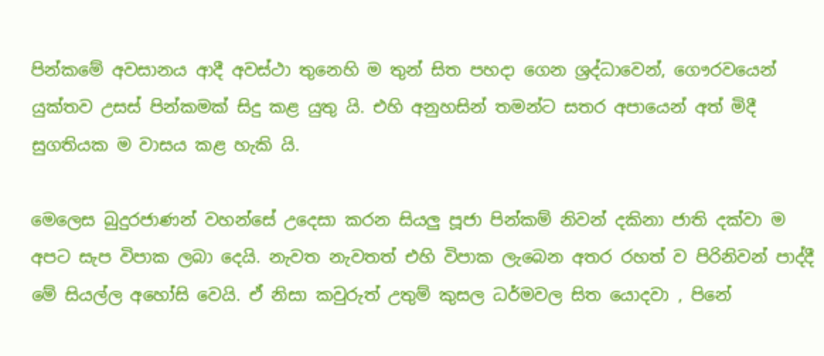පින්කමේ අවසානය ආදී අවස්ථා තුනෙහි ම තුන් සිත පහදා ගෙන ශ්‍රද්ධාවෙන්, ගෞරවයෙන් යුක්තව උසස් පින්කමක් සිදු කළ යුතු යි. එහි අනුහසින් තමන්ට සතර අපායෙන් අත් මිදී සුගතියක ම වාසය කළ හැකි යි.

මෙලෙස බුදුරජාණන් වහන්සේ උදෙසා කරන සියලු පූජා පින්කම් නිවන් දකිනා ජාති දක්වා ම අපට සැප විපාක ලබා දෙයි. නැවත නැවතත් එහි විපාක ලැබෙන අතර රහත් ව පිරිනිවන් පාද්දී මේ සියල්ල අහෝසි වෙයි. ඒ නිසා කවුරුත් උතුම් කුසල ධර්මවල සිත යොදවා , පිනේ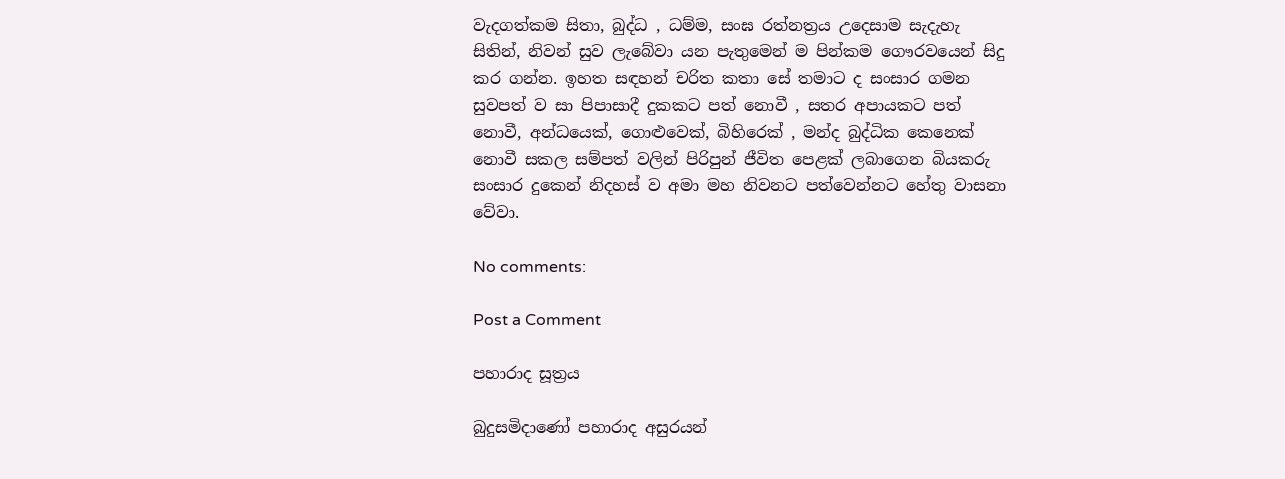වැදගත්කම සිතා, බුද්ධ , ධම්ම, සංඝ රත්නත්‍රය උදෙසාම සැදැහැ සිතින්, නිවන් සුව ලැබේවා යන පැතුමෙන් ම පින්කම ගෞරවයෙන් සිදු කර ගන්න. ඉහත සඳහන් චරිත කතා සේ තමාට ද සංසාර ගමන සුවපත් ව සා පිපාසාදී දුකකට පත් නොවී , සතර අපායකට පත් නොවී, අන්ධයෙක්, ගොළුවෙක්, බිහිරෙක් , මන්ද බුද්ධික කෙනෙක් නොවී සකල සම්පත් වලින් පිරිපුන් ජීවිත පෙළක් ලබාගෙන බියකරු සංසාර දුකෙන් නිදහස් ව අමා මහ නිවනට පත්වෙන්නට හේතු වාසනා වේවා.

No comments:

Post a Comment

පහාරාද සූත්‍රය

බුදුසමිදාණෝ පහාරාද අසුරයන්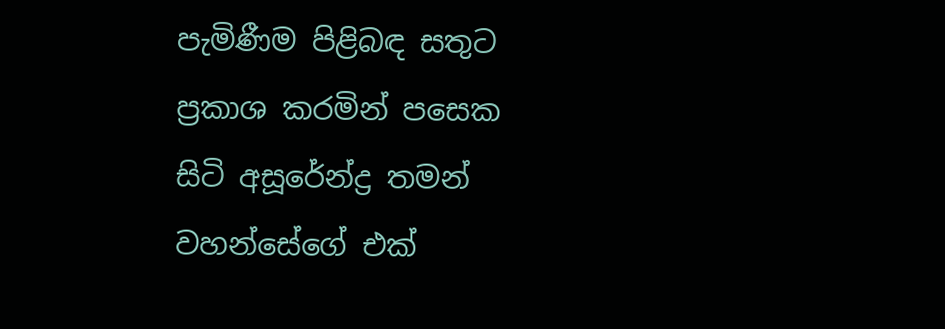පැමිණීම පිළිබඳ සතුට ප්‍රකාශ කරමින් පසෙක සිටි අසූරේන්ද්‍ර තමන් වහන්සේගේ එක්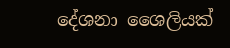දේශනා ශෛලියක්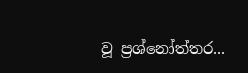වූ ප්‍රශ්නෝත්තර...